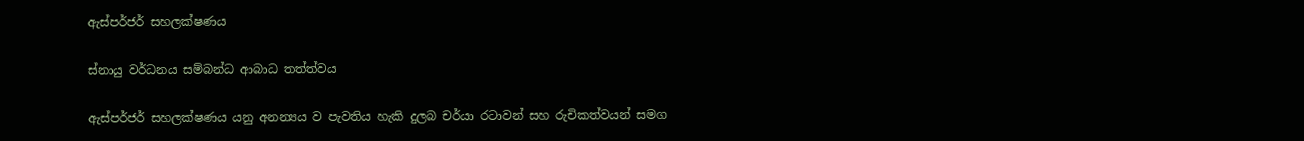ඇස්පර්ජර් සහලක්ෂණය

ස්නායු වර්ධනය සම්බන්ධ ආබාධ තත්ත්වය

ඇස්පර්ජර් සහලක්ෂණය යනු අනන්‍යය ව පැවතිය හැකි දුලබ චර්යා රටාවන් සහ රුචිකත්වයන් සමග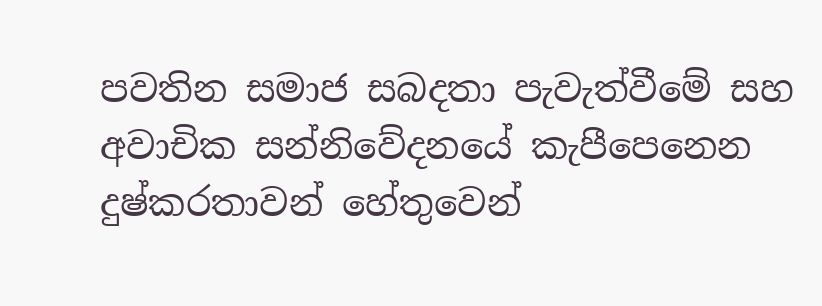පවතින සමාජ සබදතා පැවැත්වීමේ සහ අවාචික සන්නිවේදනයේ කැපීපෙනෙන දුෂ්කරතාවන් හේතුවෙන්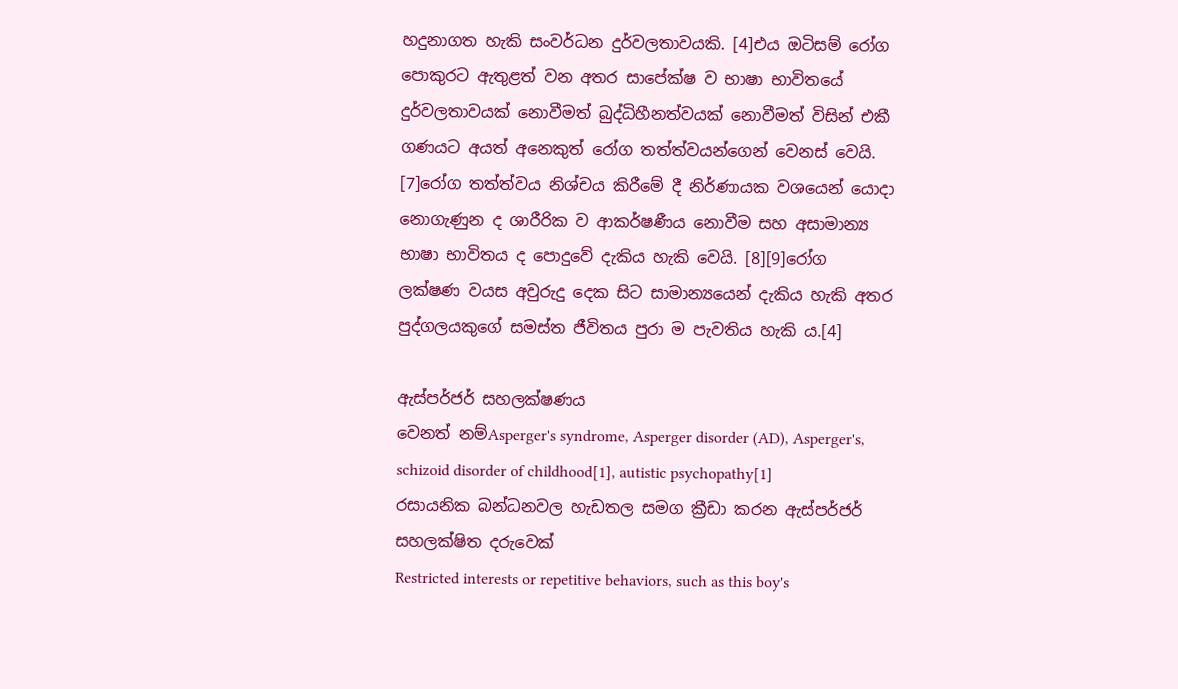හදුනාගත හැකි සංවර්ධන දුර්වලතාවයකි. [4]එය ඔටිසම් රෝග පොකුරට ඇතුළත් වන අතර සාපේක්ෂ ව භාෂා භාවිතයේ දුර්වලතාවයක් නොවීමත් බුද්ධිහීනත්වයක් නොවීමත් විසින් එකී ගණයට අයත් අනෙකුත් රෝග තත්ත්වයන්ගෙන් වෙනස් වෙයි. [7]රෝග තත්ත්වය නිශ්චය කිරීමේ දී නිර්ණායක වශයෙන් යොදා නොගැණුන ද ශාරීරික ව ආකර්ෂණීය නොවීම සහ අසාමාන්‍ය භාෂා භාවිතය ද පොදුවේ දැකිය හැකි වෙයි. [8][9]රෝග ලක්ෂණ වයස අවුරුදු දෙක සිට සාමාන්‍යයෙන් දැකිය හැකි අතර පුද්ගලයකුගේ සමස්ත ජීවිතය පුරා ම පැවතිය හැකි ය.[4]

ඇස්පර්ජර් සහලක්ෂණය
වෙනත් නම්Asperger's syndrome, Asperger disorder (AD), Asperger's, schizoid disorder of childhood[1], autistic psychopathy[1]
රසායනික බන්ධනවල හැඩතල සමග ක්‍රීඩා කරන ඇස්පර්ජර් සහලක්ෂිත දරුවෙක්
Restricted interests or repetitive behaviors, such as this boy's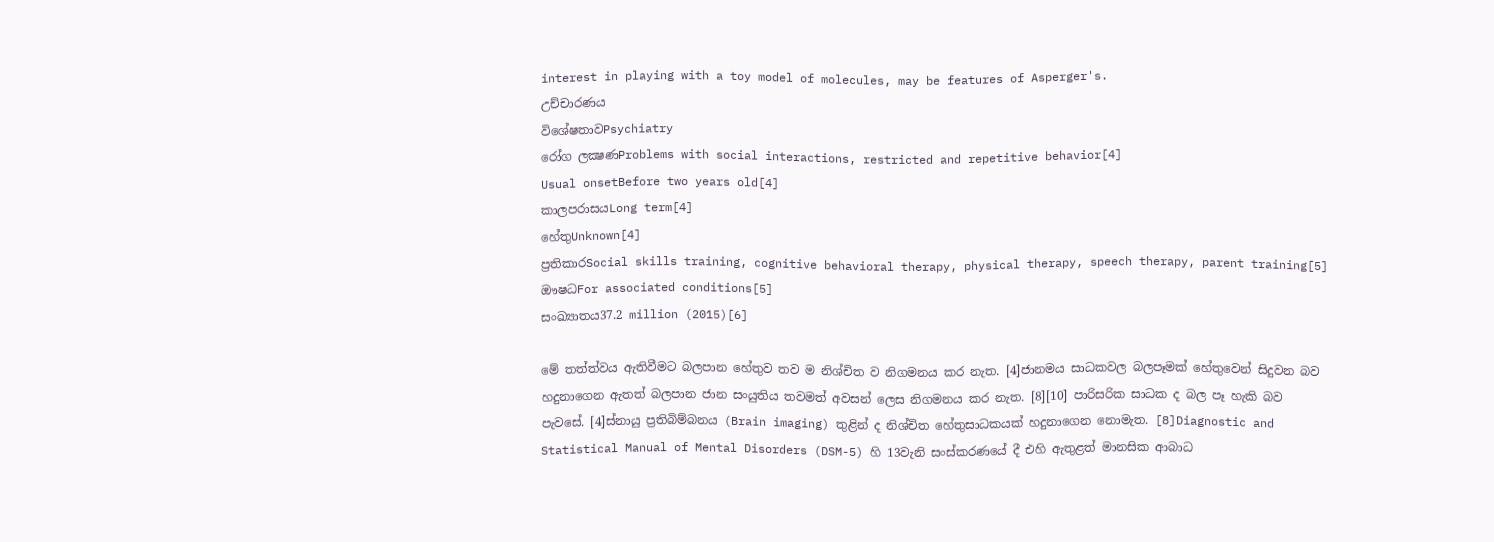interest in playing with a toy model of molecules, may be features of Asperger's.
උච්චාරණය
විශේෂතාවPsychiatry
රෝග ලක්‍ෂණProblems with social interactions, restricted and repetitive behavior[4]
Usual onsetBefore two years old[4]
කාලපරාසයLong term[4]
හේතුUnknown[4]
ප්‍රතිකාරSocial skills training, cognitive behavioral therapy, physical therapy, speech therapy, parent training[5]
ඖෂධFor associated conditions[5]
සංඛ්‍යාතය37.2 million (2015)[6]

මේ තත්ත්වය ඇතිවීමට බලපාන හේතුව තව ම නිශ්චිත ව නිගමනය කර නැත. [4]ජානමය සාධකවල බලපෑමක් හේතුවෙන් සිදුවන බව හදුනාගෙන ඇතත් බලපාන ජාන සංයුතිය තවමත් අවසන් ලෙස නිගමනය කර නැත. [8][10] පාරිසරික සාධක ද බල පෑ හැකි බව පැවසේ. [4]ස්නායු ප්‍රතිබිම්බනය (Brain imaging) තුළින් ද නිශ්චිත හේතුසාධකයක් හදුනාගෙන නොමැත. [8]Diagnostic and Statistical Manual of Mental Disorders (DSM-5) හි 13වැනි සංස්කරණයේ දී එහි ඇතුළත් මානසික ආබාධ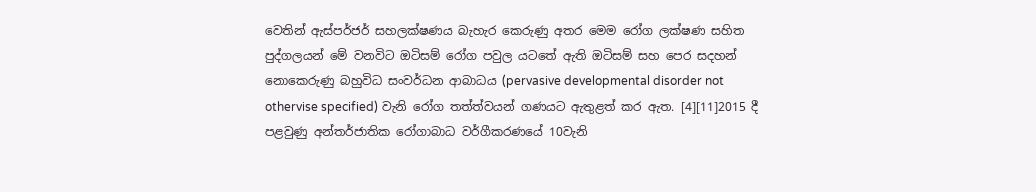වෙතින් ඇස්පර්ජර් සහලක්ෂණය බැහැර කෙරුණු අතර මෙම රෝග ලක්ෂණ සහිත පුද්ගලයන් මේ වනවිට ඔටිසම් රෝග පවුල යටතේ ඇති ඔටිසම් සහ පෙර සදහන් නොකෙරුණු බහුවිධ සංවර්ධන ආබාධය (pervasive developmental disorder not othervise specified) වැනි රෝග තත්ත්වයන් ගණයට ඇතුළත් කර ඇත. [4][11]2015 දී පළවුණු අන්තර්ජාතික රෝගාබාධ වර්ගීකරණයේ 10වැනි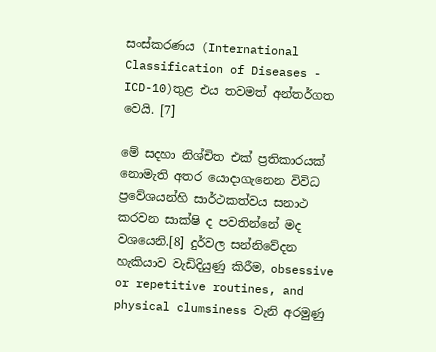සංස්කරණය (International Classification of Diseases - ICD-10)තුළ එය තවමත් අන්තර්ගත වෙයි. [7]

මේ සදහා නිශ්චිත එක් ප්‍රතිකාරයක් නොමැති අතර යොදාගැනෙන විවිධ ප්‍රවේශයන්හි සාර්ථකත්වය සනාථ කරවන සාක්ෂි ද පවතින්නේ මද වශයෙනි.[8] දුර්වල සන්නිවේදන හැකියාව වැඩිදියුණු කිරීම, obsessive or repetitive routines, and physical clumsiness වැනි අරමුණු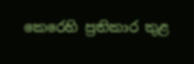කෙරෙහි ප්‍රතිකාර තුළ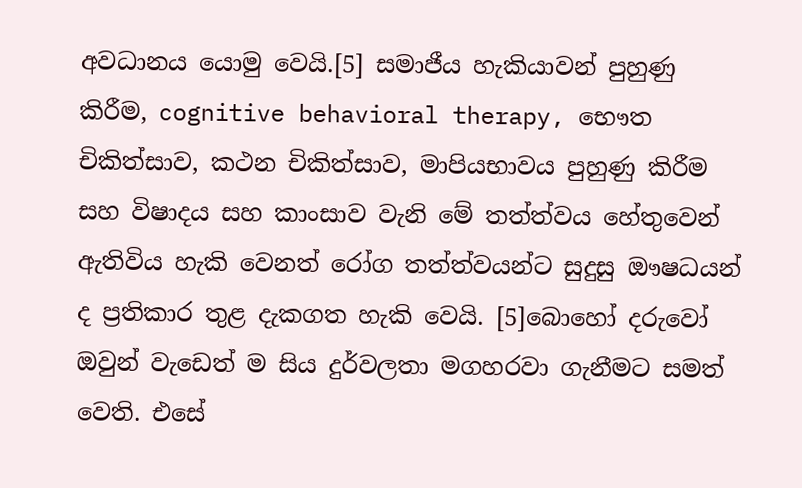අවධානය යොමු වෙයි.[5] සමාජීය හැකියාවන් පුහුණු කිරීම, cognitive behavioral therapy, භෞත චිකිත්සාව, කථන චිකිත්සාව, මාපියභාවය පුහුණු කිරීම සහ විෂාදය සහ කාංසාව වැනි මේ තත්ත්වය හේතුවෙන් ඇතිවිය හැකි වෙනත් රෝග තත්ත්වයන්ට සුදුසු ඖෂධයන් ද ප්‍රතිකාර තුළ දැකගත හැකි වෙයි. [5]බොහෝ දරුවෝ ඔවුන් වැඩෙත් ම සිය දුර්වලතා මගහරවා ගැනීමට සමත් වෙති. එසේ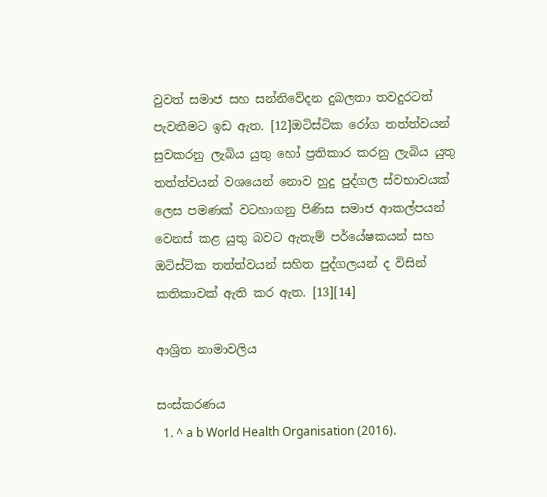වුවත් සමාජ සහ සන්නිවේදන දුබලතා තවදුරටත් පැවතීමට ඉඩ ඇත. [12]ඔටිස්ටික රෝග තත්ත්වයන් සුවකරනු ලැබිය යුතු හෝ ප්‍රතිකාර කරනු ලැබිය යුතු තත්ත්වයන් වශයෙන් නොව හුදු පුද්ගල ස්වභාවයක් ලෙස පමණක් වටහාගනු පිණිස සමාජ ආකල්පයන් වෙනස් කළ යුතු බවට ඇතැම් පර්යේෂකයන් සහ ඔටිස්ටික තත්ත්වයන් සහිත පුද්ගලයන් ද විසින් කතිකාවක් ඇති කර ඇත. [13][14]

ආශ්‍රිත නාමාවලිය

සංස්කරණය
  1. ^ a b World Health Organisation (2016).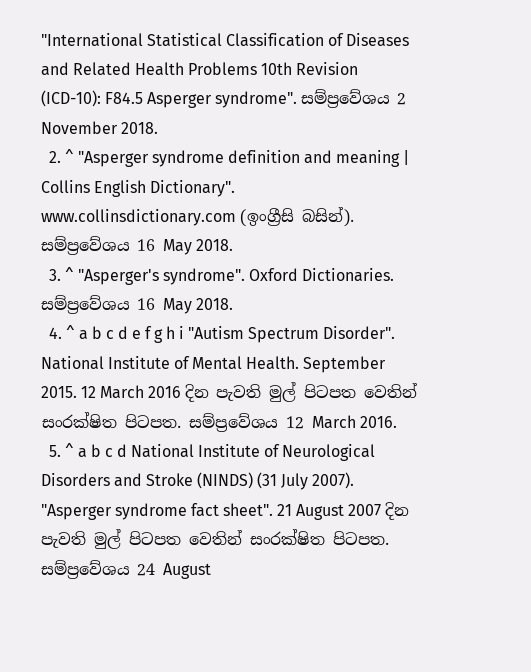"International Statistical Classification of Diseases and Related Health Problems 10th Revision (ICD-10): F84.5 Asperger syndrome". සම්ප්‍රවේශය 2 November 2018.
  2. ^ "Asperger syndrome definition and meaning | Collins English Dictionary". www.collinsdictionary.com (ඉංග්‍රීසි බසින්). සම්ප්‍රවේශය 16 May 2018.
  3. ^ "Asperger's syndrome". Oxford Dictionaries. සම්ප්‍රවේශය 16 May 2018.
  4. ^ a b c d e f g h i "Autism Spectrum Disorder". National Institute of Mental Health. September 2015. 12 March 2016 දින පැවති මුල් පිටපත වෙතින් සංරක්ෂිත පිටපත. සම්ප්‍රවේශය 12 March 2016.
  5. ^ a b c d National Institute of Neurological Disorders and Stroke (NINDS) (31 July 2007). "Asperger syndrome fact sheet". 21 August 2007 දින පැවති මුල් පිටපත වෙතින් සංරක්ෂිත පිටපත. සම්ප්‍රවේශය 24 August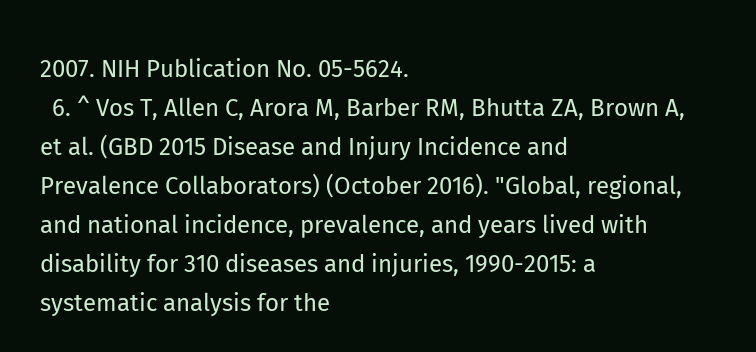2007. NIH Publication No. 05-5624.
  6. ^ Vos T, Allen C, Arora M, Barber RM, Bhutta ZA, Brown A, et al. (GBD 2015 Disease and Injury Incidence and Prevalence Collaborators) (October 2016). "Global, regional, and national incidence, prevalence, and years lived with disability for 310 diseases and injuries, 1990-2015: a systematic analysis for the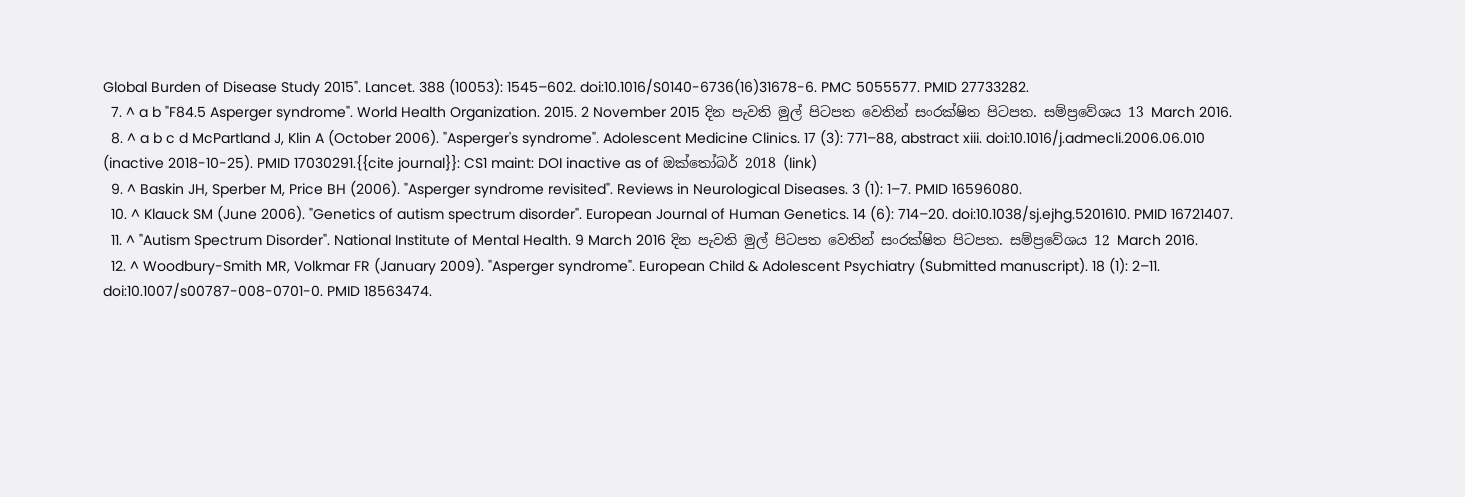Global Burden of Disease Study 2015". Lancet. 388 (10053): 1545–602. doi:10.1016/S0140-6736(16)31678-6. PMC 5055577. PMID 27733282.
  7. ^ a b "F84.5 Asperger syndrome". World Health Organization. 2015. 2 November 2015 දින පැවති මුල් පිටපත වෙතින් සංරක්ෂිත පිටපත. සම්ප්‍රවේශය 13 March 2016.
  8. ^ a b c d McPartland J, Klin A (October 2006). "Asperger's syndrome". Adolescent Medicine Clinics. 17 (3): 771–88, abstract xiii. doi:10.1016/j.admecli.2006.06.010 (inactive 2018-10-25). PMID 17030291.{{cite journal}}: CS1 maint: DOI inactive as of ඔක්තෝබර් 2018 (link)
  9. ^ Baskin JH, Sperber M, Price BH (2006). "Asperger syndrome revisited". Reviews in Neurological Diseases. 3 (1): 1–7. PMID 16596080.
  10. ^ Klauck SM (June 2006). "Genetics of autism spectrum disorder". European Journal of Human Genetics. 14 (6): 714–20. doi:10.1038/sj.ejhg.5201610. PMID 16721407.
  11. ^ "Autism Spectrum Disorder". National Institute of Mental Health. 9 March 2016 දින පැවති මුල් පිටපත වෙතින් සංරක්ෂිත පිටපත. සම්ප්‍රවේශය 12 March 2016.
  12. ^ Woodbury-Smith MR, Volkmar FR (January 2009). "Asperger syndrome". European Child & Adolescent Psychiatry (Submitted manuscript). 18 (1): 2–11. doi:10.1007/s00787-008-0701-0. PMID 18563474.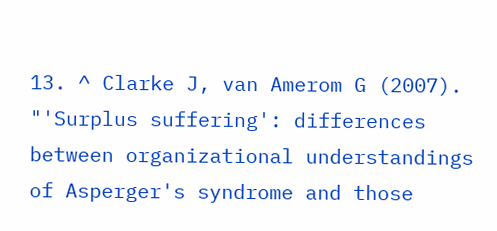13. ^ Clarke J, van Amerom G (2007). "'Surplus suffering': differences between organizational understandings of Asperger's syndrome and those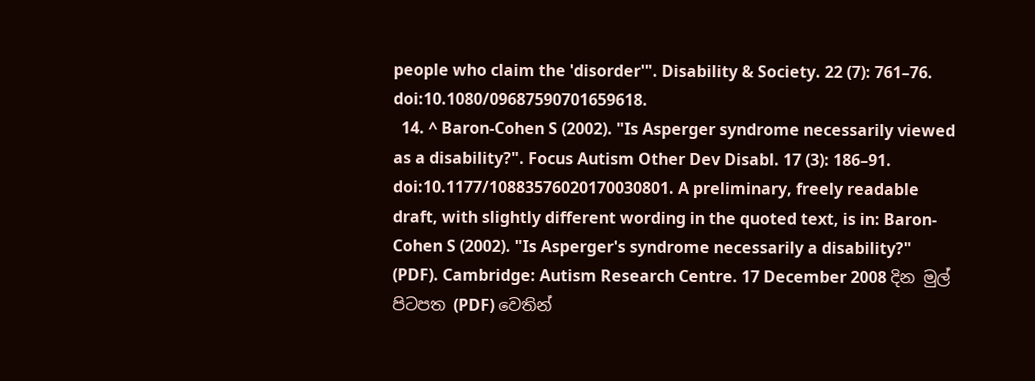people who claim the 'disorder'". Disability & Society. 22 (7): 761–76. doi:10.1080/09687590701659618.
  14. ^ Baron-Cohen S (2002). "Is Asperger syndrome necessarily viewed as a disability?". Focus Autism Other Dev Disabl. 17 (3): 186–91. doi:10.1177/10883576020170030801. A preliminary, freely readable draft, with slightly different wording in the quoted text, is in: Baron-Cohen S (2002). "Is Asperger's syndrome necessarily a disability?" (PDF). Cambridge: Autism Research Centre. 17 December 2008 දින මුල් පිටපත (PDF) වෙතින්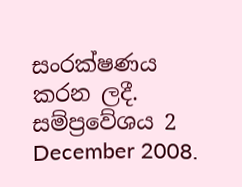සංරක්ෂණය කරන ලදී. සම්ප්‍රවේශය 2 December 2008.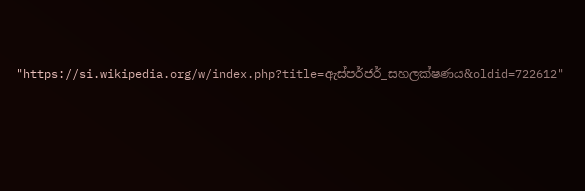"https://si.wikipedia.org/w/index.php?title=ඇස්පර්ජර්_සහලක්ෂණය&oldid=722612"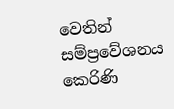වෙතින් සම්ප්‍රවේශනය කෙරිණි